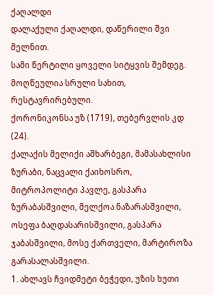ქაღალდი
დალაქული ქაღალდი, დაწერილი შვი მელნით.
სამი წერტილი ყოველი სიტყვის შემდეგ.
მოღწეულია სრული სახით, რესტავრირებული.
ქორონიკონსა უზ (1719), თებერვლის კდ (24).
ქალაქის მელიქი აშხარბეგი, მამასახლისი ზურაბი, ნაცვალი ქაიხოსრო, მიტროპოლიტი პავლე, გასპარა ზურაბასშვილი, მელქოა ნაზარასშვილი, ოსეფა ბაღდასარისშვილი, გასპარა ჯაბასშვილი, მოსე ქართველი, მარტიროზა გარასალასშვილი.
1. ახლავს ჩვიდმეტი ბეჭედი, უზის ხუთი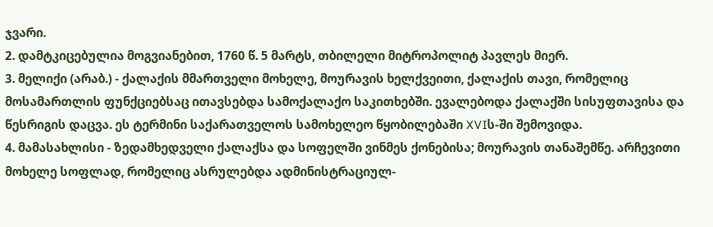ჯვარი.
2. დამტკიცებულია მოგვიანებით, 1760 წ. 5 მარტს, თბილელი მიტროპოლიტ პავლეს მიერ.
3. მელიქი (არაბ.) - ქალაქის მმართველი მოხელე, მოურავის ხელქვეითი, ქალაქის თავი, რომელიც მოსამართლის ფუნქციებსაც ითავსებდა სამოქალაქო საკითხებში. ევალებოდა ქალაქში სისუფთავისა და წესრიგის დაცვა. ეს ტერმინი საქარათველოს სამოხელეო წყობილებაში XVIს-ში შემოვიდა.
4. მამასახლისი - ზედამხედველი ქალაქსა და სოფელში ვინმეს ქონებისა; მოურავის თანაშემწე. არჩევითი მოხელე სოფლად, რომელიც ასრულებდა ადმინისტრაციულ-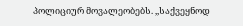პოლიციურ მოვალეობებს. ,,საქვეყნოდ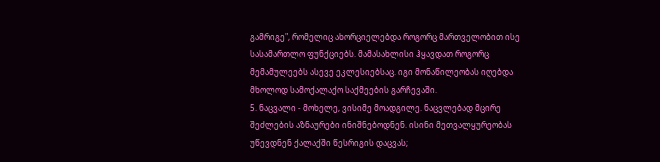გამრიგე", რომელიც ახორციელებდა როგორც მართველობით ისე სასამართლო ფუნქციებს. მამასახლისი ჰყავდათ როგორც მემამულეებს ასევე ეკლესიებსაც. იგი მონაწილეობას იღებდა მხოლოდ სამოქალაქო საქმეების გარჩევაში.
5. ნაცვალი - მოხელე, ვისიმე მოადგილე. ნაცვლებად მცირე შეძლების აზნაურები ინიშნებოდნენ. ისინი მეთვალყურეობას უწევდნენ ქალაქში წესრიგის დაცვას;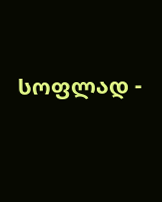სოფლად -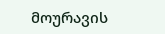მოურავის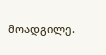მოადგილე.